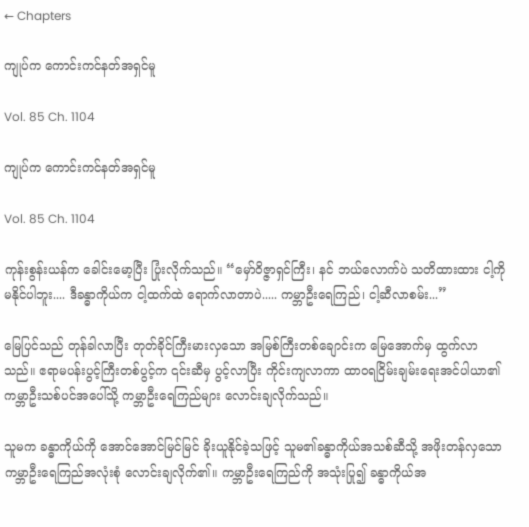← Chapters

ကျုပ်က ကောင်းကင်နတ်အရှင်မူ

Vol. 85 Ch. 1104

ကျုပ်က ကောင်းကင်နတ်အရှင်မူ

Vol. 85 Ch. 1104

ကုန်းစွန်းယန်က ခေါင်းမော့ပြီး ပြုံးလိုက်သည်။ “မှော်ဝိဇ္ဇာရှင်ကြီး၊ နင် ဘယ်လောက်ပဲ သတိထားထား ငါ့ကို မနိုင်ပါဘူး.... ဒီခန္ဓာကိုယ်က ငါ့ထက်ထဲ ‌ရောက်လာတာပဲ..... ကမ္ဘာဦးရေကြည်၊ ငါ့ဆီလာစမ်း...”

မြေပြင်သည် တုန်ခါလာပြီး တုတ်ခိုင်ကြီးမားလှသော အမြစ်ကြီးတစ်ချောင်းက မြေအောက်မှ ထွက်လာသည်။ ဧရာမပန်းပွင့်ကြီးတစ်ပွင့်က ၎င်းဆီမှ ပွင့်လာပြီး ကိုင်းကျလာကာ ထာ၀ရငြိမ်းချမ်း‌ရေးအင်ပါယာ၏ ကမ္ဘာဦးသစ်ပင်အပေါ်သို့ ကမ္ဘာဦးရေကြည်များ လောင်းချလိုက်သည်။

သူမက ခန္ဓာကိုယ်ကို အောင်အောင်မြင်မြင် ခိုးယူနိုင်ခဲ့သဖြင့် သူမ၏ခန္ဓာကိုယ်အသစ်ဆီသို့ အဖိုးတန်လှသော ကမ္ဘာဦးရေကြည်အလုံးစုံ လောင်းချလိုက်၏။ ကမ္ဘာဦးရေကြည်ကို အသုံးပြု၍ ခန္ဓာကိုယ်အ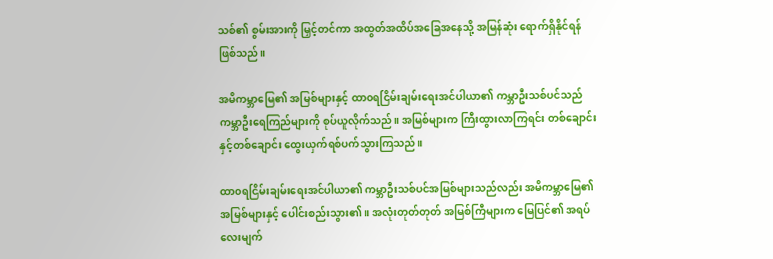သစ်၏ စွမ်းအားကို မြှင့်တင်ကာ အထွတ်အထိပ်အခြေအနေသို့ အမြန်ဆုံး ရောက်ရှိနိုင်ရန် ဖြစ်သည်။

အမိကမ္ဘာမြေ၏ အမြစ်များနှင့် ထာ၀ရငြိမ်းချမ်းရေးအင်ပါယာ၏ ကမ္ဘာဦးသစ်ပင်သည် ကမ္ဘာဦးရေကြည်များကို စုပ်ယူလိုက်သည်။ အမြစ်များက ကြီးထွားလာကြရင်း တစ်ချောင်းနှင့်တစ်ချောင်း ထွေးယှက်ရစ်ပက်သွားကြသည်။

ထာ၀ရငြိမ်းချမ်းရေးအင်ပါယာ၏ ကမ္ဘာဦးသစ်ပင်အမြစ်များသည်လည်း အမိကမ္ဘာမြေ၏ အမြစ်များနှင့် ပေါင်းစည်းသွား၏။ အလုံးတုတ်တုတ် အမြစ်ကြီများက မြေပြင်၏ အရပ်လေးမျက်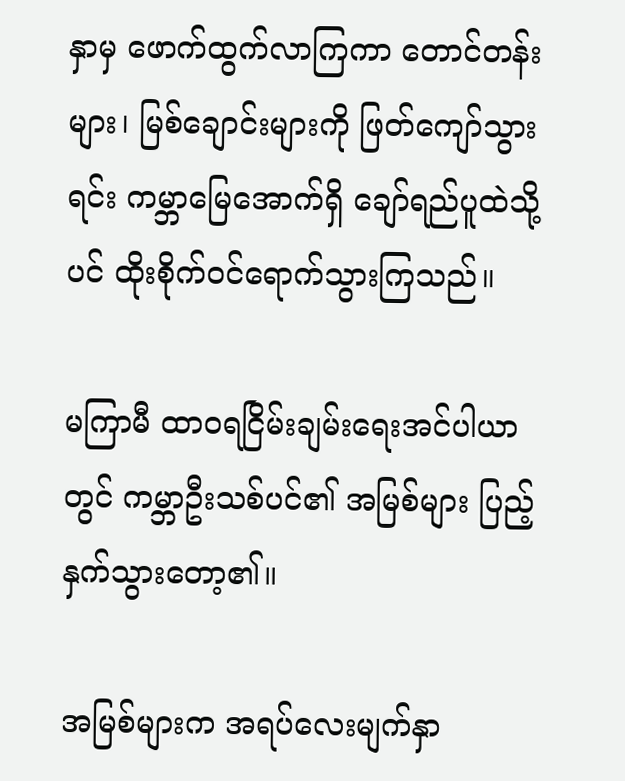နှာမှ ‌ဖောက်ထွက်လာကြကာ တောင်တန်းများ၊ မြစ်ချောင်းများကို ဖြတ်ကျော်သွားရင်း ကမ္ဘာမြေအောက်ရှိ ချော်ရည်ပူထဲသို့ပင် ထိုးစိုက်၀င်ရောက်သွားကြသည်။

မကြာမီ ထာ၀ရငြိမ်းချမ်းရေးအင်ပါယာတွင် ကမ္ဘာဦးသစ်ပင်၏ အမြစ်များ ပြည့်နှက်သွားတော့၏။

အမြစ်များက အရပ်လေးမျက်နှာ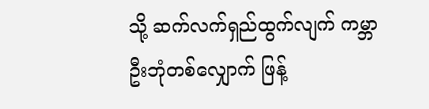သို့ ဆက်လက်ရှည်ထွက်လျက် ကမ္ဘာဦးဘုံတစ်လျှောက် ဖြန့်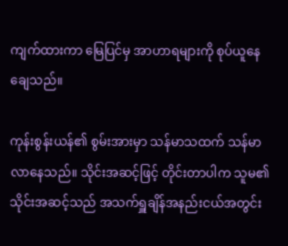ကျက်ထားကာ မြေပြင်မှ အာဟာရများကို စုပ်ယူနေချေသည်။

ကုန်းစွန်းယန်၏ စွမ်းအားမှာ သန်မာသထက် သန်မာလာနေသည်။ သိုင်းအဆင့်ဖြင့် တိုင်းတာပါက သူမ၏သိုင်းအဆင့်သည် အသက်ရှူချိန်အနည်းငယ်အတွင်း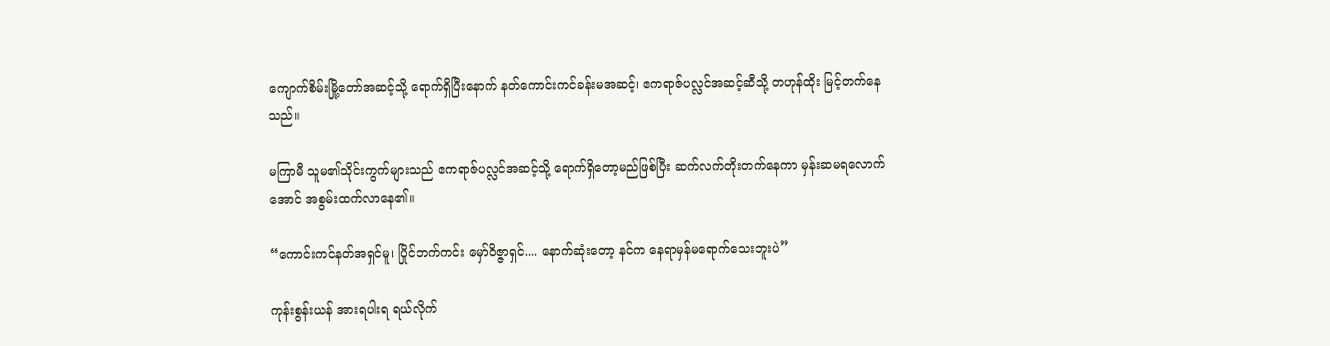ကျောက်စိမ်းမြို့တော်အဆင့်သို့ ရောက်ရှိပြီးနောက် နတ်ကောင်းကင်ခန်းမအဆင့်၊ ဧကရာဇ်ပလ္လင်အဆင့်ဆီသို့ တဟုန်ထိုး မြင့်တက်နေသည်။

မကြာမီ သူမ၏သိုင်းကွက်များသည် ဧကရာဇ်ပလ္လင်အဆင့်သို့ ရောက်ရှိတော့မည်ဖြစ်ပြီး ဆက်လက်တိုးတက်နေကာ မှန်းဆမရလောက်အောင် အစွမ်းထက်လာနေ၏။

“ကောင်းကင်နတ်အရှင်မူ၊ ပြိုင်ဘက်ကင်း မှော်ဝိဇ္ဇာရှင်.... နောက်ဆုံးတော့ နင်က နေရာမှန်မရောက်သေးဘူးပဲ”

ကုန်းစွန်းယန် အားရပါးရ ရယ်လိုက်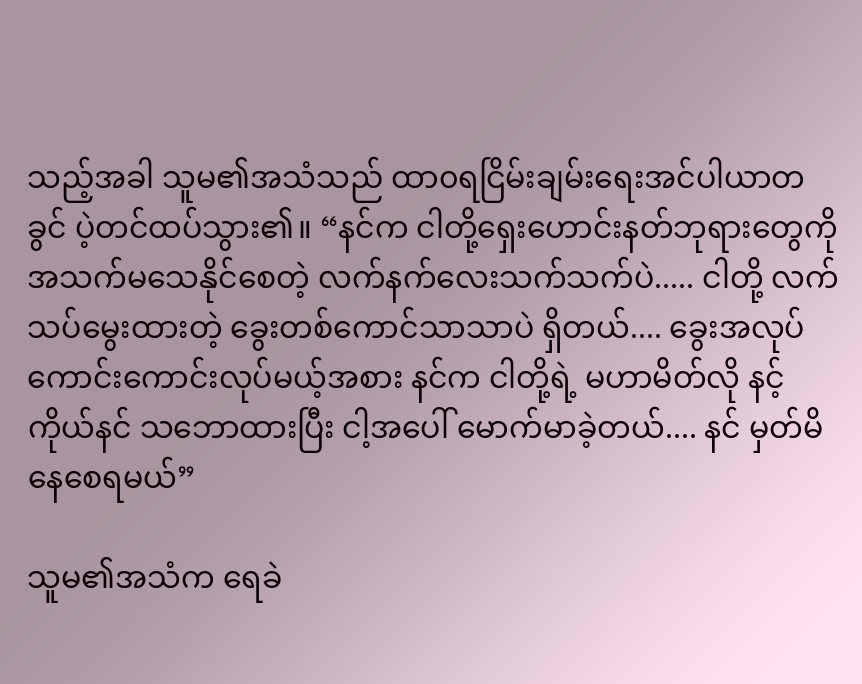သည့်အခါ သူမ၏အသံသည် ထာ၀ရငြိမ်းချမ်းရေးအင်ပါယာတခွင် ပဲ့တင်ထပ်သွား၏။ “နင်က ငါတို့ရှေးဟောင်းနတ်ဘုရားတွေကို အသက်မသေနိုင်စေတဲ့ လက်နက်လေးသက်သက်ပဲ..... ငါတို့ ‌လက်သပ်မွေးထားတဲ့ ‌ခွေး‌တစ်ကောင်သာသာပဲ ရှိတယ်.... ခွေးအလုပ် ကောင်းကောင်းလုပ်မယ့်အစား နင်က ငါတို့ရဲ့ မဟာမိတ်လို နင့်ကိုယ်နင် သဘောထားပြီး ငါ့အပေါ် မောက်မာခဲ့တယ်.... နင် မှတ်မိနေစေရမယ်”

သူမ၏အသံက ရေခဲ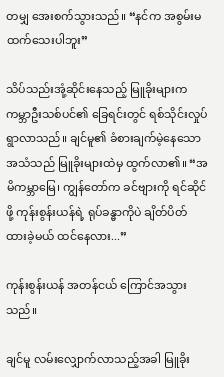တမျှ အေးစက်သွားသည်။ “နင်က အစွမ်းမထက်သေးပါဘူး”

သိပ်သည်းအုံ့ဆိုင်းနေသည့် မြူခိုးများက ကမ္ဘာဦးသစ်ပင်၏ ခြေရင်းတွင် ရစ်သိုင်းလှုပ်ရွာလာသည်။ ချင်မူ၏ ခံစားချက်မဲ့နေသော အသံသည် မြူခိုးများထဲမှ ထွက်လာ၏။ “အမိကမ္ဘာမြေ၊ ကျွန်တော်က ခင်ဗျားကို ရင်ဆိုင်ဖို့ ကုန်းစွန်းယန်ရဲ့ ရုပ်ခန္ဓာကိုပဲ ချိတ်ပိတ်ထားခဲ့မယ် ထင်နေလား...”

ကုန်းစွန်းယန် အတန်ငယ် ကြောင်အသွားသည်။

ချင်မူ လမ်းလျှောက်လာသည့်အခါ မြူခိုး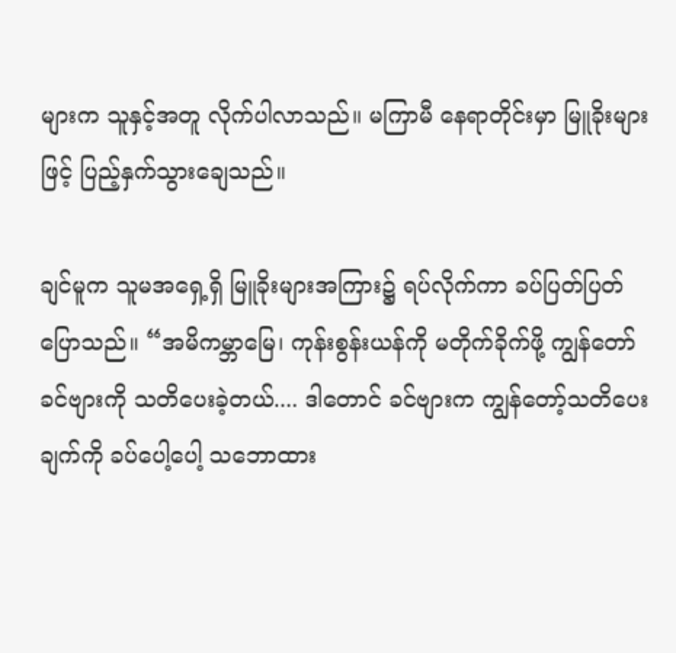များက သူနှင့်အတူ လိုက်ပါလာသည်။ မကြာမီ နေရာတိုင်းမှာ မြူခိုးများဖြင့် ပြည့်နှက်သွားချေသည်။

ချင်မူက သူမအရှေ့ရှိ မြူခိုးများအကြား၌ ရပ်လိုက်ကာ ခပ်ပြတ်ပြတ် ပြောသည်။ “အမိကမ္ဘာမြေ၊ ကုန်းစွန်းယန်ကို မတိုက်ခိုက်ဖို့ ကျွန်‌တော် ခင်ဗျားကို သတိပေးခဲ့တယ်.... ဒါတောင် ခင်ဗျားက ကျွန်တော့်သတိပေးချက်ကို ခပ်ပေါ့ပေါ့ သဘောထား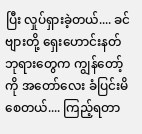ပြီး လှုပ်ရှားခဲ့တယ်.... ခင်ဗျားတို့ ရှေးဟောင်းနတ်ဘုရားတွေက ကျွန်တော့်ကို အတော်လေး ခံပြင်းမိစေတယ်.... ကြည့်ရတာ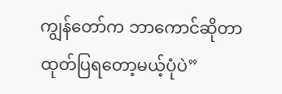ကျွန်တော်က ဘာကောင်ဆိုတာ ထုတ်ပြ‌ရတော့မယ့်ပုံပဲ”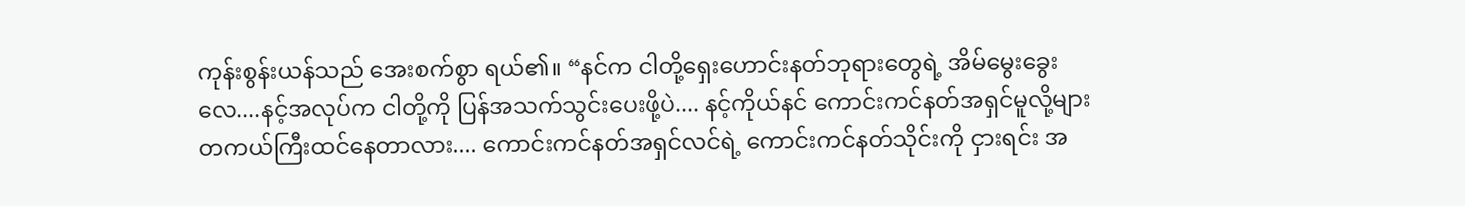ကုန်းစွန်းယန်သည် အေးစက်စွာ ရယ်၏။ “နင်က ငါတို့ရှေးဟောင်းနတ်ဘုရားတွေရဲ့ အိမ်မွေးခွေးလေ....နင့်အလုပ်က ငါတို့ကို ပြန်အသက်သွင်းပေးဖို့ပဲ.... နင့်ကိုယ်နင် ကောင်းကင်နတ်အရှင်မူလို့များ တကယ်ကြီးထင်နေတာလား.... ကောင်းကင်နတ်အရှင်လင်ရဲ့ ကောင်းကင်နတ်သိုင်းကို ငှားရင်း အ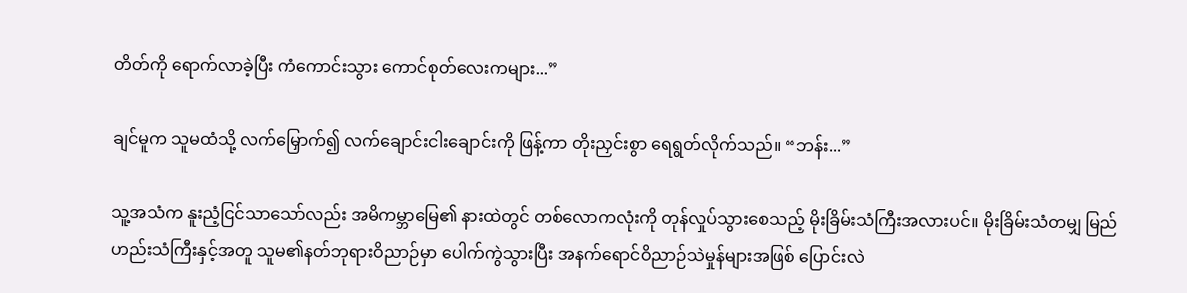တိတ်ကို ရောက်လာခဲ့ပြီး ကံကောင်းသွား ကောင်စုတ်လေးကများ...”

ချင်မူက သူမထံသို့ လက်မြှောက်၍ လက်ချောင်းငါးချောင်းကို ဖြန့်ကာ တိုးညှင်းစွာ ရေရွတ်လိုက်သည်။ “ဘန်း...”

သူ့အသံက နူးညံ့ငြင်သာသော်လည်း အမိကမ္ဘာမြေ၏ နားထဲတွင် တစ်လောကလုံးကို တုန်လှုပ်သွားစေသည့် မိုးခြိမ်းသံကြီးအလားပင်။ မိုးခြိမ်းသံတမျှ မြည်ဟည်းသံကြီးနှင့်အတူ သူမ၏နတ်ဘုရားဝိညာဉ်မှာ ပေါက်ကွဲသွားပြီး အနက်ရောင်ဝိညာဉ်သဲမှုန်များအဖြစ် ပြောင်းလဲ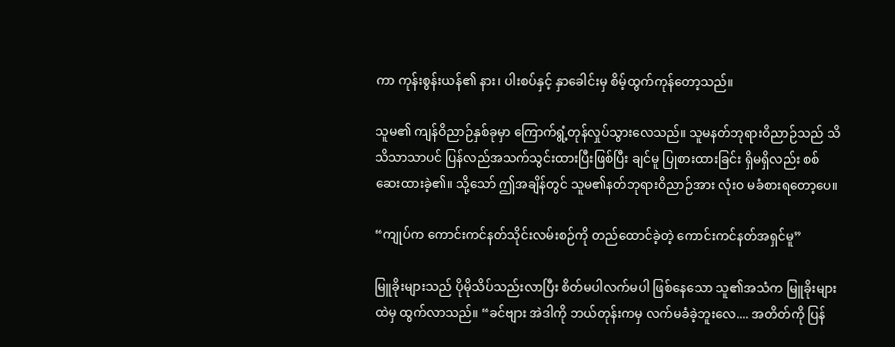ကာ ကုန်းစွန်းယန်၏ နား၊ ပါးစပ်နှင့် နှာခေါင်းမှ စိမ့်ထွက်ကုန်တော့သည်။

သူမ၏ ကျန်ဝိညာဉ်နှစ်ခုမှာ ကြောက်ရွံ့တုန်လှုပ်သွားလေသည်။ သူမနတ်ဘုရားဝိညာဉ်သည် သိသိသာသာပင် ပြန်လည်အသက်သွင်းထားပြီးဖြစ်ပြီး ချင်မူ ပြုစားထားခြင်း ရှိမရှိလည်း စစ်ဆေးထားခဲ့၏။ သို့သော် ဤအချိန်တွင် သူမ၏နတ်ဘုရားဝိညာဉ်အား လုံးဝ မခံစားရတော့ပေ။

“ကျုပ်က ကောင်းကင်နတ်သိုင်းလမ်းစဉ်ကို တည်ထောင်ခဲ့တဲ့ ကောင်းကင်နတ်အရှင်မူ”

မြူခိုးများသည် ပိုမိုသိပ်သည်းလာပြီး စိတ်မပါလက်မပါ ဖြစ်နေသော သူ၏အသံက မြူခိုးများထဲမှ ထွက်လာသည်။ “ခင်ဗျား အဲဒါကို ဘယ်တုန်းကမှ လက်မခံခဲ့ဘူးလေ.... အတိတ်ကို ပြန်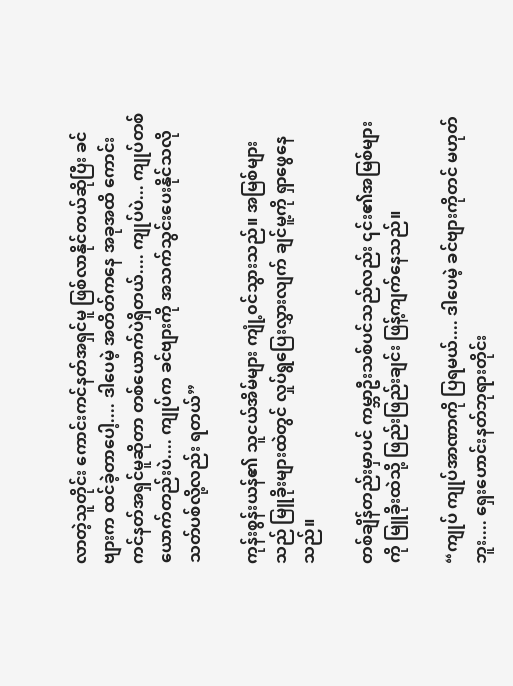လာတဲ့သူတိုင်း ကောင်းကင်နတ်အရှင်မူ ဖြစ်လာနိုင်တယ်ဆိုပြီး ခင်ဗျားက ထင်ခဲ့တာပေါ့.... ဒါပေမဲ့ အတိတ်ကနေ အခုအထိ ကောင်းကင်နတ်အရှင်မူဆိုတာ တစ်ယောက်ပဲရှိတယ်.... ကျုပ်ပဲ... ကျုပ်တစ်ယောက်တည်းပဲ.... ကျုပ်က ခင်ဗျားကို အသက်သွင်းပေးနိုင်သလို သတ်ပစ်လို့လည်း ရတယ်”

ကုန်းစွန်းယန်၏ သူငယ်အိမ်များ ကျုံ့၀င်သွားသည်။ အမြစ်များသည် မြူခိုးများထဲတွင် လှုပ်ရွပြေးလွှားလျက် ချင်မူ့ကို ရှာဖွေနေသည်။

တစ်ချိန်တည်းမှာပင် ကမ္ဘာဦးသစ်ပင်သည်လည်း ၎င်း၏အမြစ်များကို မြူခိုးထဲသို့ ဖြည်းဖြည်းချင်း ဖြန့်ကျက်နေသည်။

“ကျုပ် ကျုပ်အာဏာကို ပြရမယ်.... ဒါပေမဲ့ ခင်ဗျားကိုတင် မဟုတ်ဘူး.... ရှေးဟောင်းနတ်ဘုရားတိုင်း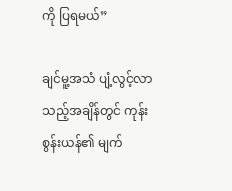ကို ပြရမယ်”

ချင်မူ့အသံ ပျံ့လွင့်လာသည့်အချိန်တွင် ကုန်းစွန်းယန်၏ မျက်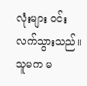လုံးများ ဝင်းလက်သွားသည်။ သူမက မ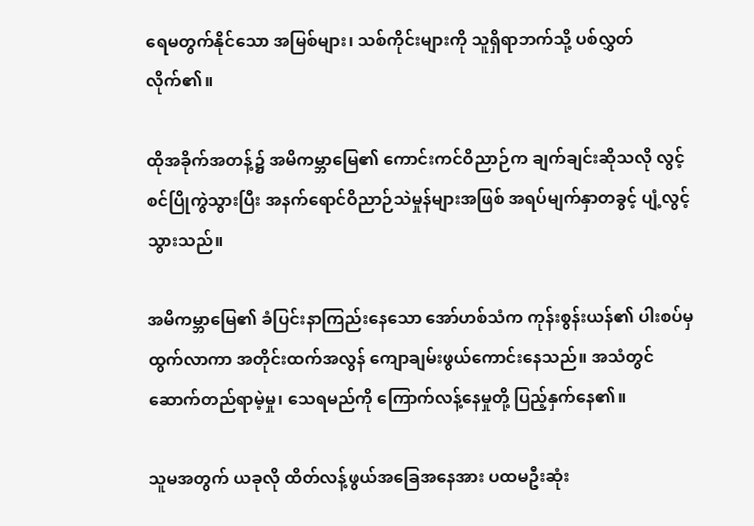ရေမတွက်နိုင်သော အမြစ်များ၊ သစ်ကိုင်းများကို သူရှိရာဘက်သို့ ပစ်လွှတ်လိုက်၏။

ထိုအခိုက်အတန့်၌ အမိကမ္ဘာမြေ၏ ကောင်းကင်ဝိညာဉ်က ချက်ချင်းဆိုသလို လွင့်စင်ပြိုကွဲသွားပြီး အနက်ရောင်ဝိညာဉ်သဲမှုန်များအဖြစ် အရပ်မျက်နှာတခွင့် ပျံ့လွင့်သွားသည်။

အမိကမ္ဘာမြေ၏ ခံပြင်းနာကြည်းနေသော အော်ဟစ်သံက ကုန်းစွန်းယန်၏ ပါးစပ်မှ ထွက်လာကာ အတိုင်းထက်အလွန် ကျောချမ်းဖွယ်ကောင်းနေသည်။ အသံတွင် ဆောက်တည်ရာမဲ့မှု၊ သေရမည်ကို ကြောက်လန့်နေမှုတို့ ပြည့်နှက်နေ၏။

သူမအတွက် ယခုလို ထိတ်လန့်ဖွယ်အခြေအနေအား ပထမဦးဆုံး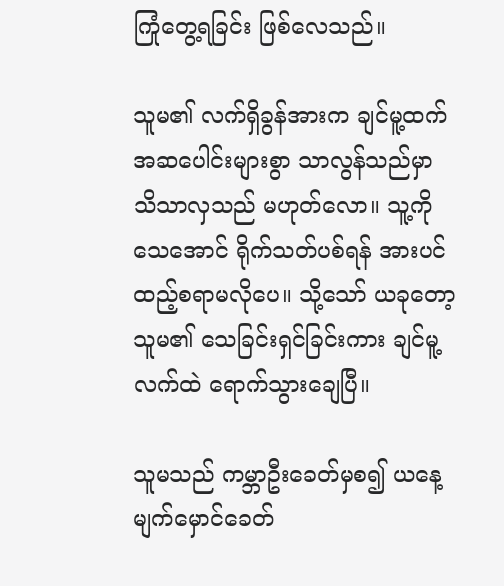ကြုံ‌တွေ့ရခြင်း ဖြစ်လေသည်။

သူမ၏ လက်ရှိခွန်အားက ချင်မူ့ထက် အဆပေါင်းများစွာ သာလွန်သည်မှာ သိသာလှသည် မဟုတ်လော။ သူ့ကို သေအောင် ရိုက်သတ်ပစ်ရန် အားပင် ထည့်စရာမလိုပေ။ သို့သော် ယခုတော့ သူမ၏ သေခြင်းရှင်ခြင်းကား ချင်မူ့လက်ထဲ ရောက်သွားချေပြီ။

သူမသည် ကမ္ဘာဦးခေတ်မှစ၍ ယနေ့မျက်မှောင်ခေတ်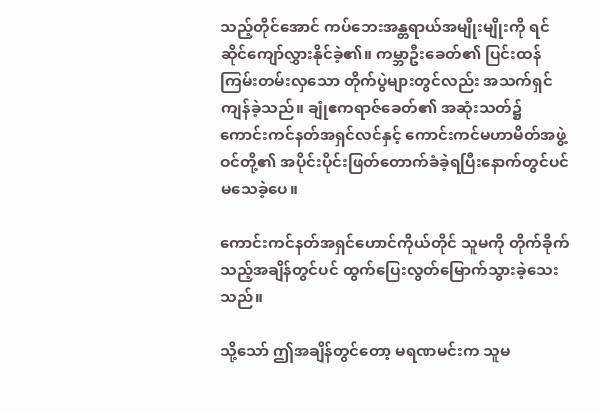သည့်တိုင်အောင် ကပ်ဘေးအန္တရာယ်အမျိုးမျိုးကို ရင်ဆိုင်ကျော်လွှားနိုင်ခဲ့၏။ ကမ္ဘာဦးခေတ်၏ ပြင်းထန်ကြမ်းတမ်းလှသော တိုက်ပွဲများတွင်လည်း အသက်ရှင်ကျန်ခဲ့သည်။ ချုံဧကရာဇ်ခေတ်၏ အဆုံးသတ်၌ ကောင်းကင်နတ်အရှင်လင်နှင့် ကောင်းကင်မဟာမိတ်အဖွဲ့ဝင်တို့၏ အပိုင်းပိုင်းဖြတ်တောက်ခံခဲ့ရပြီးနောက်တွင်ပင် မသေခဲ့ပေ။

ကောင်းကင်နတ်အရှင်‌ဟောင်ကိုယ်တိုင် သူမကို တိုက်ခိုက်သည့်အချိန်တွင်ပင် ထွက်ပြေးလွတ်မြောက်သွားခဲ့သေးသည်။

သို့သော် ဤအချိန်တွင်တော့ မရဏမင်းက သူမ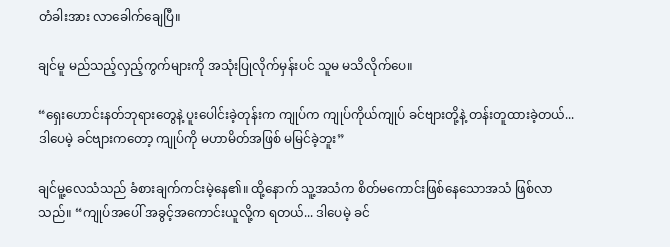တံခါးအား လာခေါက်ချေပြီ။

ချင်မူ မည်သည့်လှည့်ကွက်များကို အသုံးပြုလိုက်မှန်းပင် သူမ မသိလိုက်ပေ။

“ရှေးဟောင်းနတ်ဘုရားတွေနဲ့ ပူးပေါင်းခဲ့တုန်းက ကျုပ်က ကျုပ်ကိုယ်ကျုပ် ခင်ဗျားတို့နဲ့ တန်းတူထားခဲ့တယ်... ဒါပေမဲ့ ခင်ဗျားကတော့ ကျုပ်ကို မဟာမိတ်အဖြစ် မမြင်ခဲ့ဘူး”

ချင်မူ့လေသံသည် ခံစားချက်ကင်းမဲ့နေ၏။ ထို့နောက် သူ့အသံက စိတ်မကောင်းဖြစ်နေသောအသံ ဖြစ်လာသည်။ “ကျုပ်အပေါ် အခွင့်အကောင်းယူလို့က ရတယ်... ဒါပေမဲ့ ခင်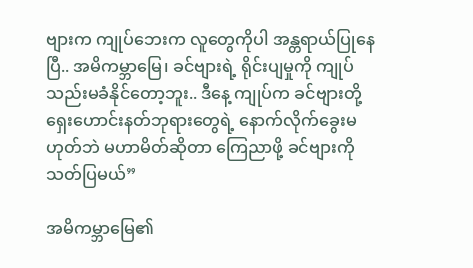ဗျားက ကျုပ်ဘေးက လူတွေကိုပါ အန္တရာယ်ပြုနေပြီ.. အမိကမ္ဘာမြေ၊ ခင်ဗျားရဲ့ ရိုင်းပျမှုကို ကျုပ် သည်းမခံနိုင်တော့ဘူး.. ဒီနေ့ ကျုပ်က ခင်ဗျားတို့ ရှေးဟောင်းနတ်ဘုရားတွေရဲ့ နောက်လိုက်ခွေးမဟုတ်ဘဲ မဟာမိတ်ဆိုတာ ကြေညာဖို့ ခင်ဗျားကို သတ်ပြမယ်”

အမိကမ္ဘာမြေ၏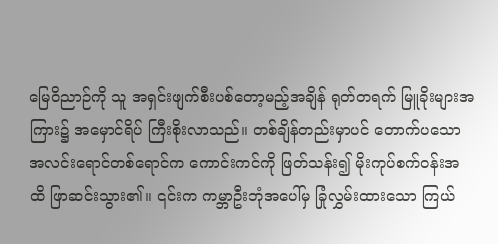မြေဝိညာဉ်ကို သူ အရှင်းဖျက်စီးပစ်တော့မည့်အချိန် ရုတ်တရက် မြူခိုးများအကြား၌ အမှောင်ရိပ် ကြီးစိုးလာသည်။ တစ်ချိန်တည်းမှာပင် တောက်ပသော အလင်းရောင်တစ်ရောင်က ကောင်းကင်ကို ဖြတ်သန်း၍ မိုးကုပ်စက်ဝန်းအထိ ဖြာဆင်းသွား၏။ ၎င်းက ကမ္ဘာဦးဘုံအပေါ်မှ ခြုံလွှမ်းထားသော ကြယ်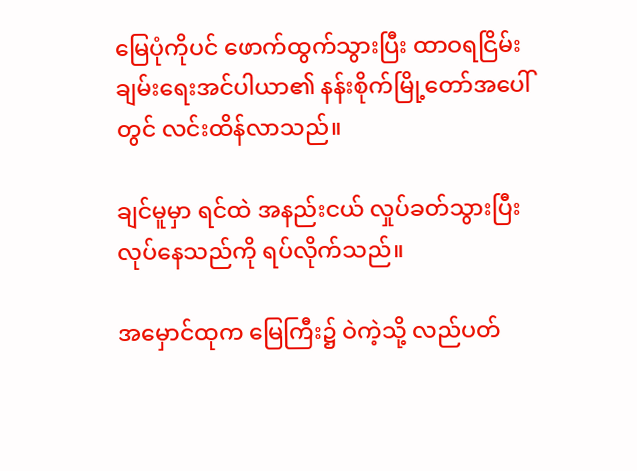မြေပုံကိုပင် ဖောက်ထွက်သွားပြီး ထာဝရငြိမ်းချမ်းရေးအင်ပါယာ၏ နန်းစိုက်မြို့တော်အပေါ်တွင် လင်းထိန်လာသည်။

ချင်မူမှာ ရင်ထဲ အနည်းငယ် လှုပ်ခတ်သွားပြီး လုပ်နေသည်ကို ရပ်လိုက်သည်။

အမှောင်ထုက မြေကြီး၌ ဝဲကဲ့သို့ လည်ပတ်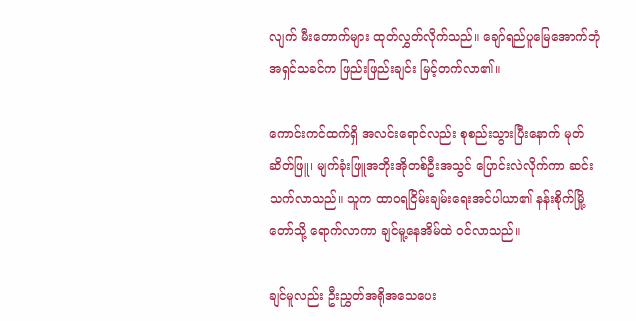လျက် မီးတောက်များ ထုတ်လွှတ်လိုက်သည်။ ချော်ရည်ပူမြေအောက်ဘုံအရှင်သခင်က ဖြည်းဖြည်းချင်း မြင့်တက်လာ၏။

ကောင်းကင်ထက်ရှိ အလင်းရောင်လည်း စုစည်းသွားပြီးနောက် မုတ်ဆိတ်ဖြူ၊ မျက်ခုံးဖြူအဘိုးအိုတစ်ဦးအသွင် ပြောင်းလဲလိုက်ကာ ဆင်းသက်လာသည်။ သူက ထာဝရငြိမ်းချမ်းရေးအင်ပါယာ၏ နန်းစိုက်မြို့တော်သို့ ရောက်လာကာ ချင်မူ့နေအိမ်ထဲ ဝင်လာသည်။

ချင်မူလည်း ဦးညွှတ်အရိုအသေပေး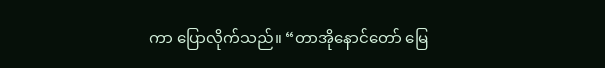ကာ ပြောလိုက်သည်။ “တာအိုနောင်တော် မြေ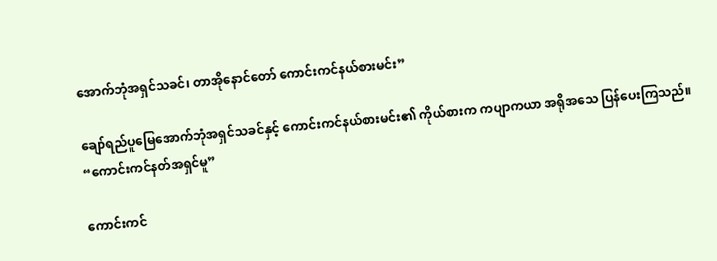အောက်ဘုံအရှင်သခင်၊ တာအိုနောင်တော် ကောင်းကင်နယ်စားမင်း”

ချော်ရည်ပူမြေအောက်ဘုံအရှင်သခင်နှင့် ကောင်းကင်နယ်စားမင်း၏ ကိုယ်စားက ကပျာကယာ အရိုအသေ ပြန်ပေးကြသည်။ “ကောင်းကင်နတ်အရှင်မူ”

ကောင်းကင်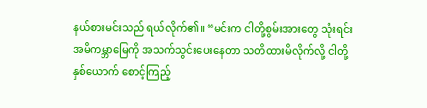နယ်စားမင်းသည် ရယ်လိုက်၏။ “မင်းက ငါတို့စွမ်းအားတွေ သုံးရင်း အမိကမ္ဘာမြေကို အသက်သွင်းပေးနေတာ သတိထားမိလိုက်လို့ ငါတို့နှစ်ယောက် စောင့်ကြည့်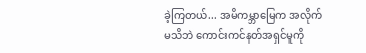ခဲ့ကြတယ်... အမိကမ္ဘာမြေက အလိုက်မသိဘဲ ကောင်းကင်နတ်အရှင်မူကို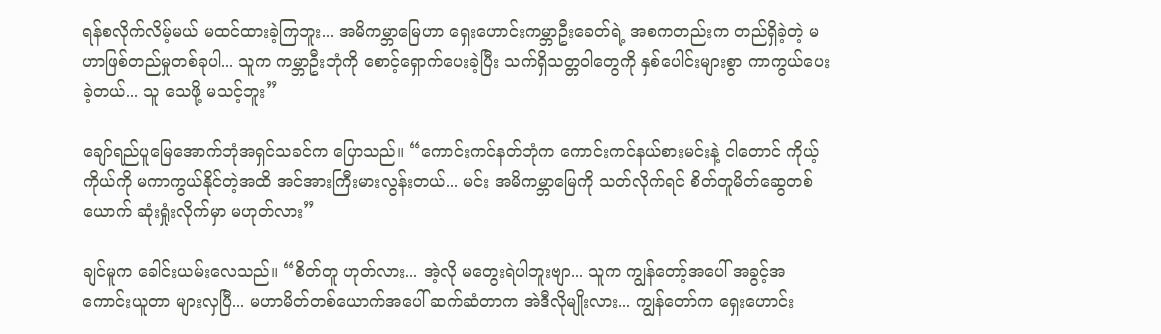ရန်စလိုက်လိမ့်မယ် မထင်ထားခဲ့ကြဘူး... အမိကမ္ဘာမြေဟာ ရှေးဟောင်းကမ္ဘာဦးခေတ်ရဲ့ အစကတည်းက တည်ရှိခဲ့တဲ့ မဟာဖြစ်တည်မှုတစ်ခုပါ... သူက ကမ္ဘာဦးဘုံကို စောင့်ရှောက်ပေးခဲ့ပြီး သက်ရှိသတ္တဝါတွေကို နှစ်ပေါင်းများစွာ ကာကွယ်ပေးခဲ့တယ်... သူ သေဖို့ မသင့်ဘူး”

ချော်ရည်ပူမြေအောက်ဘုံအရှင်သခင်က ပြောသည်။ “ကောင်းကင်နတ်ဘုံက ကောင်းကင်နယ်စားမင်းနဲ့ ငါတောင် ကိုယ့်ကိုယ်ကို မကာကွယ်နိုင်တဲ့အထိ အင်အားကြီးမားလွန်းတယ်... မင်း အမိကမ္ဘာမြေကို သတ်လိုက်ရင် စိတ်တူမိတ်ဆွေတစ်ယောက် ဆုံးရှုံးလိုက်မှာ မဟုတ်လား”

ချင်မူက ခေါင်းယမ်းလေသည်။ “စိတ်တူ ဟုတ်လား... အဲ့လို မတွေးရဲပါဘူးဗျာ... သူက ကျွန်တော့်အပေါ် အခွင့်အကောင်းယူတာ များလှပြီ... မဟာမိတ်တစ်ယောက်အပေါ် ဆက်ဆံတာက အဲဒီလိုမျိုးလား... ကျွန်တော်က ရှေးဟောင်း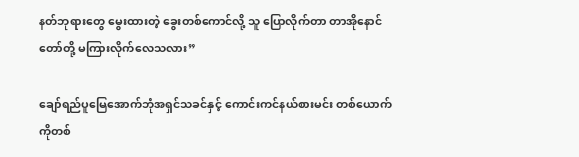နတ်ဘုရားတွေ မွေးထားတဲ့ ခွေးတစ်ကောင်လို့ သူ ပြောလိုက်တာ တာအိုနောင်တော်တို့ မကြားလိုက်လေသလား”

ချော်ရည်ပူမြေအောက်ဘုံအရှင်သခင်နှင့် ကောင်းကင်နယ်စားမင်း တစ်ယောက်ကိုတစ်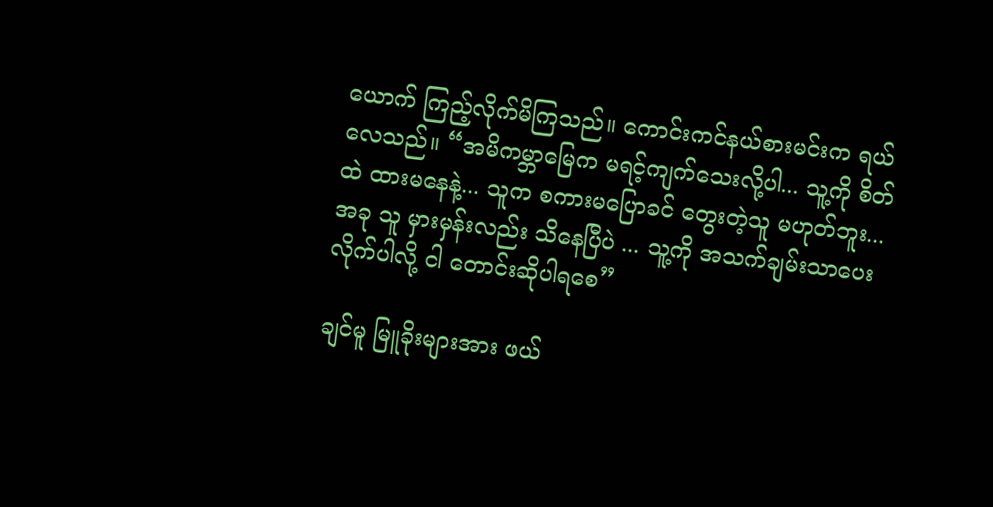ယောက် ကြည့်လိုက်မိကြသည်။ ကောင်းကင်နယ်စားမင်းက ရယ်လေသည်။ “အမိကမ္ဘာမြေက မရင့်ကျက်သေးလို့ပါ... သူ့ကို စိတ်ထဲ ထားမနေနဲ့... သူက စကားမပြောခင် တွေးတဲ့သူ မဟုတ်ဘူး... အခု သူ မှားမှန်းလည်း သိနေပြီပဲ ... သူ့ကို အသက်ချမ်းသာပေးလိုက်ပါလို့ ငါ တောင်းဆိုပါရစေ”

ချင်မူ မြူခိုးများအား ဖယ်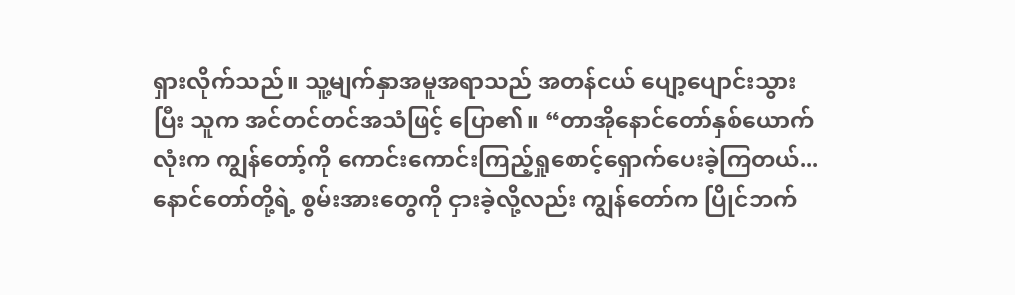ရှားလိုက်သည်။ သူ့မျက်နှာအမူအရာသည် အတန်ငယ် ပျော့ပျောင်းသွားပြီး သူက အင်တင်တင်အသံဖြင့် ပြော၏။ “တာအိုနောင်တော်နှစ်ယောက်လုံးက ကျွန်တော့်ကို ကောင်းကောင်းကြည့်ရှုစောင့်ရှောက်ပေးခဲ့ကြတယ်... နောင်တော်တို့ရဲ့ စွမ်းအားတွေကို ငှားခဲ့လို့လည်း ကျွန်တော်က ပြိုင်ဘက်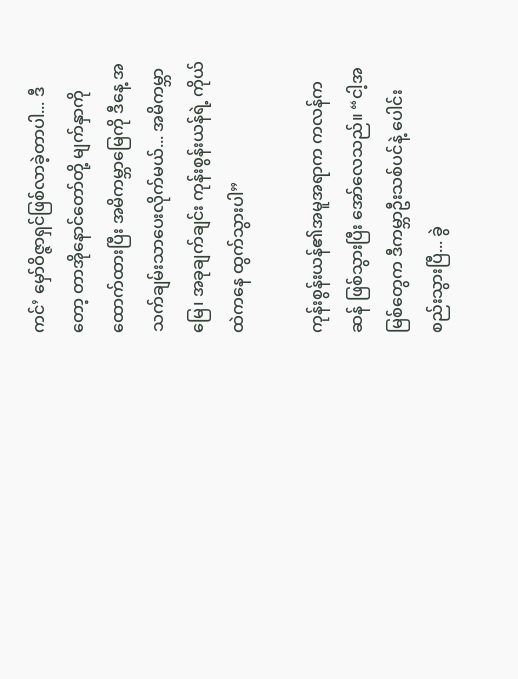ကင်’ မှော်ဝိဇ္ဇာရှင်ဖြစ်လာခဲ့တာပါ... ဒီတော့ တာအိုနောင်တော်တို့ မျက်နှာကို ထောက်ထားပြီး အမိကမ္ဘာမြေကို ဒီနေ့ အသက်ချမ်းသာပေးလိုက်မယ်... အမိကမ္ဘာမြေ၊ အခုချက်ချင်း ကုန်းစွန်းယန်ရဲ့ ကိုယ်ထဲကနေ ထွက်သွားပါ”

ကုန်းစွန်းယန်၏အမူအရာက ကလန်ကဆန် ဖြစ်သွားပြီး အော်လေသည်။ “ငါ့အမြစ်တွေက ဒီကမ္ဘာဦးသစ်ပင်နဲ့ ပေါင်းစည်းသွားပြီ... ခွဲ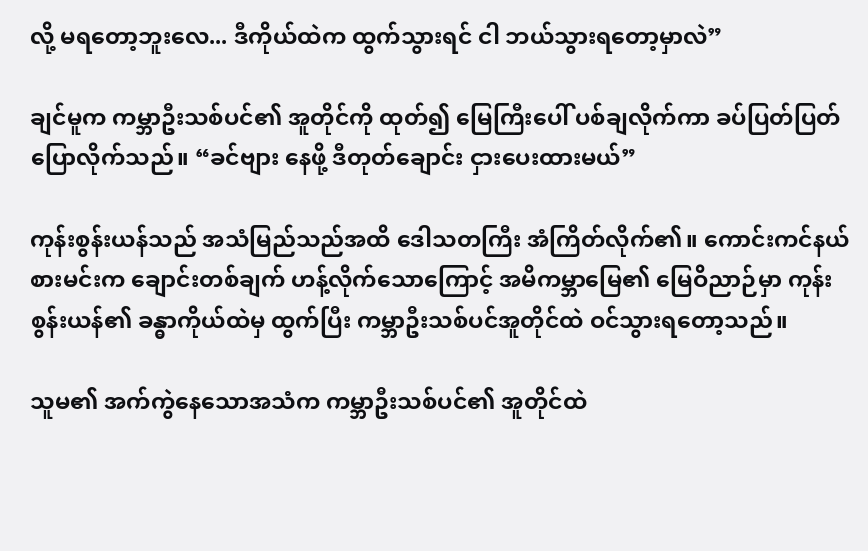လို့ မရတော့ဘူးလေ... ဒီကိုယ်ထဲက ထွက်သွားရင် ငါ ဘယ်သွားရတော့မှာလဲ”

ချင်မူက ကမ္ဘာဦးသစ်ပင်၏ အူတိုင်ကို ထုတ်၍ မြေကြီးပေါ် ပစ်ချလိုက်ကာ ခပ်ပြတ်ပြတ် ပြောလိုက်သည်။ “ခင်ဗျား နေဖို့ ဒီတုတ်ချောင်း ငှားပေးထားမယ်”

ကုန်းစွန်းယန်သည် အသံမြည်သည်အထိ ဒေါသတကြီး အံကြိတ်လိုက်၏။ ကောင်းကင်နယ်စားမင်းက ချောင်းတစ်ချက် ဟန့်လိုက်သောကြောင့် အမိကမ္ဘာမြေ၏ မြေဝိညာဉ်မှာ ကုန်းစွန်းယန်၏ ခန္ဓာကိုယ်ထဲမှ ထွက်ပြီး ကမ္ဘာဦးသစ်ပင်အူတိုင်ထဲ ဝင်သွားရတော့သည်။

သူမ၏ အက်ကွဲနေသောအသံက ကမ္ဘာဦးသစ်ပင်၏ အူတိုင်ထဲ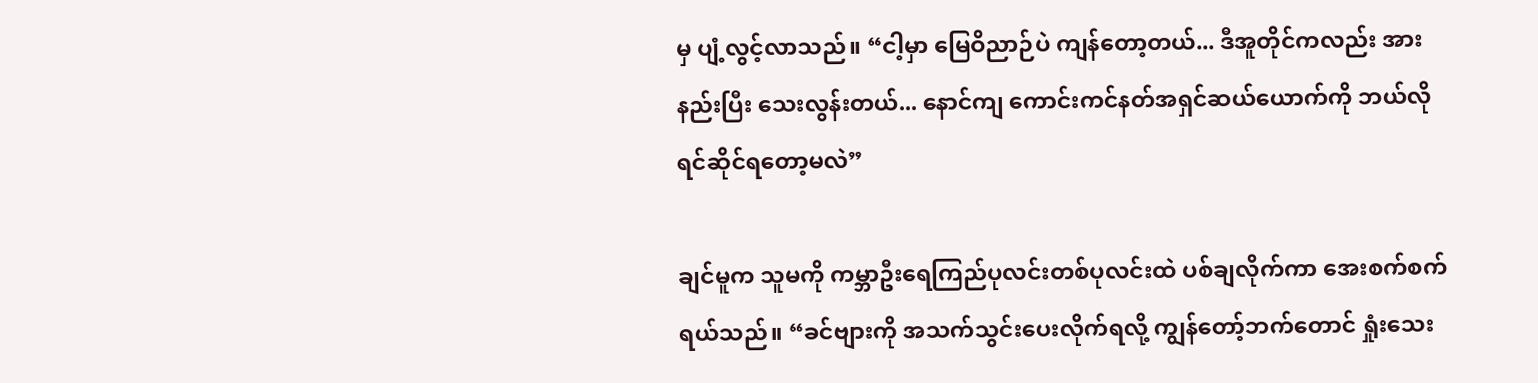မှ ပျံ့လွင့်လာသည်။ “ငါ့မှာ မြေဝိညာဉ်ပဲ ကျန်တော့တယ်... ဒီအူတိုင်ကလည်း အားနည်းပြီး သေးလွန်းတယ်... နောင်ကျ ကောင်းကင်နတ်အရှင်ဆယ်ယောက်ကို ဘယ်လိုရင်ဆိုင်ရတော့မလဲ”

ချင်မူက သူမကို ကမ္ဘာဦးရေကြည်ပုလင်းတစ်ပုလင်းထဲ ပစ်ချလိုက်ကာ အေးစက်စက် ရယ်သည်။ “ခင်ဗျားကို အသက်သွင်းပေးလိုက်ရလို့ ကျွန်တော့်ဘက်တောင် ရှုံးသေး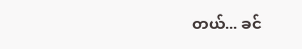တယ်... ခင်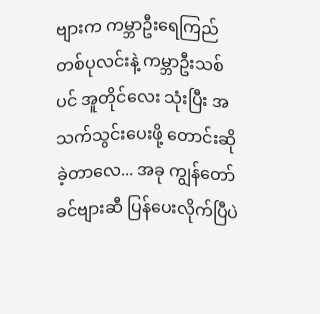ဗျားက ကမ္ဘာဦးရေကြည်တစ်ပုလင်းနဲ့ ကမ္ဘာဦးသစ်ပင် အူတိုင်လေး သုံးပြီး အသက်သွင်းပေးဖို့ တောင်းဆိုခဲ့တာလေ... အခု ကျွန်တော် ခင်ဗျားဆီ ပြန်ပေးလိုက်ပြီပဲ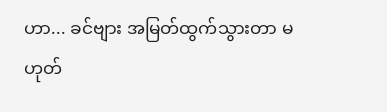ဟာ... ခင်ဗျား အမြတ်ထွက်သွားတာ မဟုတ်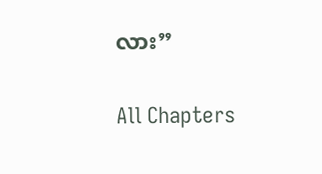လား”

All Chapters